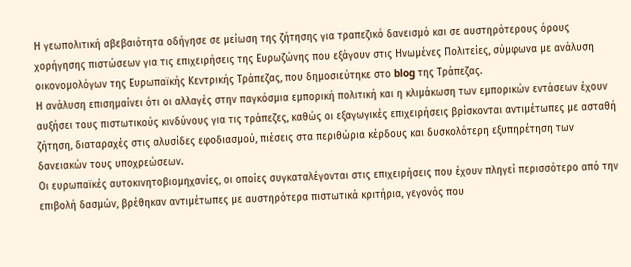Η γεωπολιτική αβεβαιότητα οδήγησε σε μείωση της ζήτησης για τραπεζικό δανεισμό και σε αυστηρότερους όρους χορήγησης πιστώσεων για τις επιχειρήσεις της Eυρωζώνης που εξάγουν στις Ηνωμένες Πολιτείες, σύμφωνα με ανάλυση οικονομολόγων της Ευρωπαϊκής Κεντρικής Τράπεζας, που δημοσιεύτηκε στο blog της Τράπεζας.
Η ανάλυση επισημαίνει ότι οι αλλαγές στην παγκόσμια εμπορική πολιτική και η κλιμάκωση των εμπορικών εντάσεων έχουν αυξήσει τους πιστωτικούς κινδύνους για τις τράπεζες, καθώς οι εξαγωγικές επιχειρήσεις βρίσκονται αντιμέτωπες με ασταθή ζήτηση, διαταραχές στις αλυσίδες εφοδιασμού, πιέσεις στα περιθώρια κέρδους και δυσκολότερη εξυπηρέτηση των δανειακών τους υποχρεώσεων.
Οι ευρωπαϊκές αυτοκινητοβιομηχανίες, οι οποίες συγκαταλέγονται στις επιχειρήσεις που έχουν πληγεί περισσότερο από την επιβολή δασμών, βρέθηκαν αντιμέτωπες με αυστηρότερα πιστωτικά κριτήρια, γεγονός που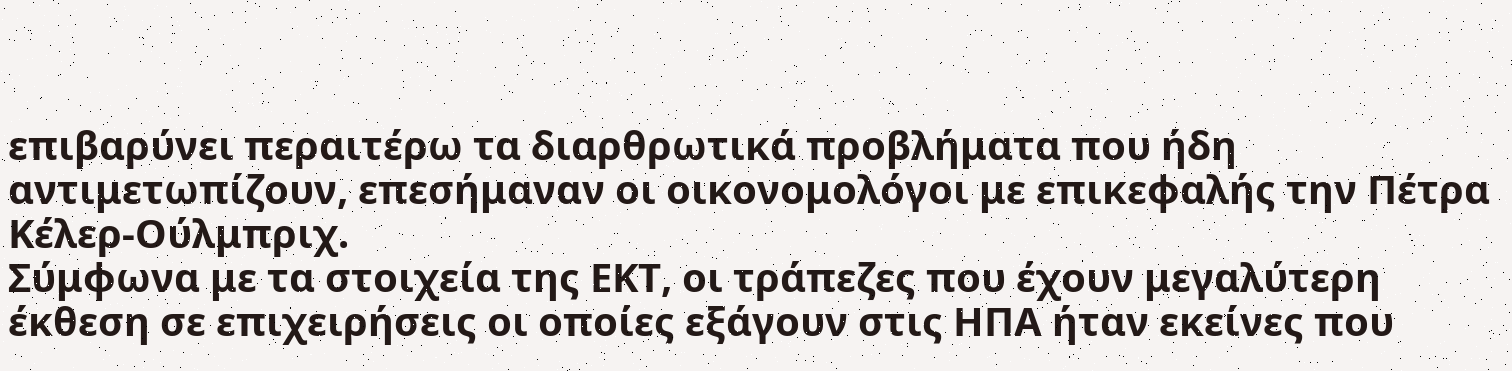επιβαρύνει περαιτέρω τα διαρθρωτικά προβλήματα που ήδη αντιμετωπίζουν, επεσήμαναν οι οικονομολόγοι με επικεφαλής την Πέτρα Κέλερ-Ούλμπριχ.
Σύμφωνα με τα στοιχεία της ΕΚΤ, οι τράπεζες που έχουν μεγαλύτερη έκθεση σε επιχειρήσεις οι οποίες εξάγουν στις ΗΠΑ ήταν εκείνες που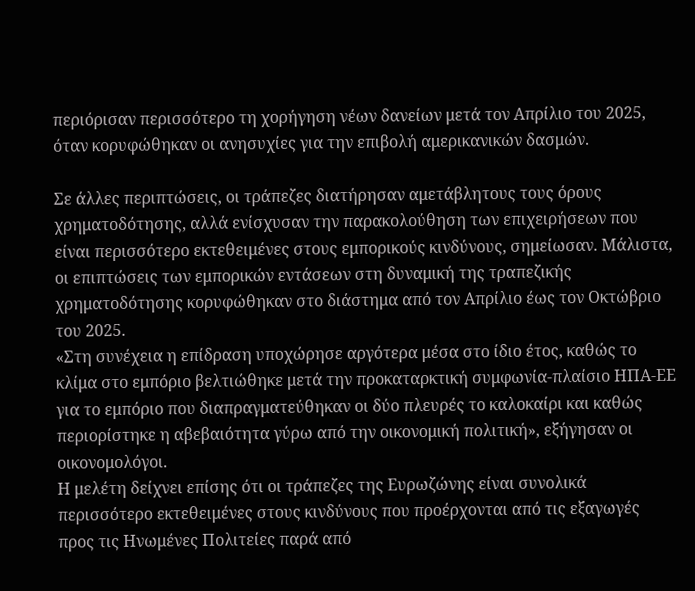περιόρισαν περισσότερο τη χορήγηση νέων δανείων μετά τον Απρίλιο του 2025, όταν κορυφώθηκαν οι ανησυχίες για την επιβολή αμερικανικών δασμών.

Σε άλλες περιπτώσεις, οι τράπεζες διατήρησαν αμετάβλητους τους όρους χρηματοδότησης, αλλά ενίσχυσαν την παρακολούθηση των επιχειρήσεων που είναι περισσότερο εκτεθειμένες στους εμπορικούς κινδύνους, σημείωσαν. Μάλιστα, οι επιπτώσεις των εμπορικών εντάσεων στη δυναμική της τραπεζικής χρηματοδότησης κορυφώθηκαν στο διάστημα από τον Απρίλιο έως τον Οκτώβριο του 2025.
«Στη συνέχεια η επίδραση υποχώρησε αργότερα μέσα στο ίδιο έτος, καθώς το κλίμα στο εμπόριο βελτιώθηκε μετά την προκαταρκτική συμφωνία-πλαίσιο ΗΠΑ-ΕΕ για το εμπόριο που διαπραγματεύθηκαν οι δύο πλευρές το καλοκαίρι και καθώς περιορίστηκε η αβεβαιότητα γύρω από την οικονομική πολιτική», εξήγησαν οι οικονομολόγοι.
Η μελέτη δείχνει επίσης ότι οι τράπεζες της Ευρωζώνης είναι συνολικά περισσότερο εκτεθειμένες στους κινδύνους που προέρχονται από τις εξαγωγές προς τις Ηνωμένες Πολιτείες παρά από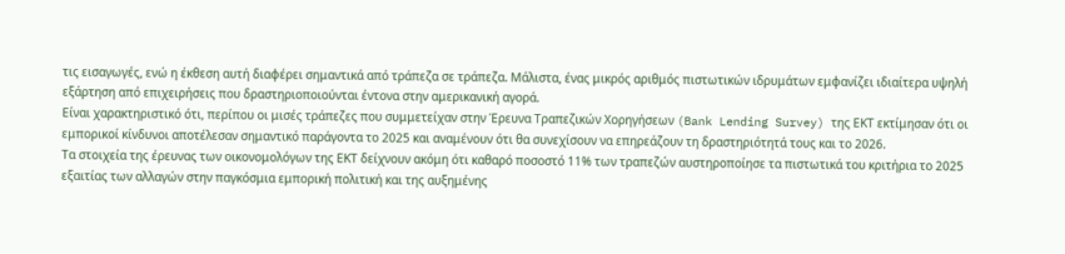τις εισαγωγές, ενώ η έκθεση αυτή διαφέρει σημαντικά από τράπεζα σε τράπεζα. Μάλιστα, ένας μικρός αριθμός πιστωτικών ιδρυμάτων εμφανίζει ιδιαίτερα υψηλή εξάρτηση από επιχειρήσεις που δραστηριοποιούνται έντονα στην αμερικανική αγορά.
Είναι χαρακτηριστικό ότι, περίπου οι μισές τράπεζες που συμμετείχαν στην Έρευνα Τραπεζικών Χορηγήσεων (Bank Lending Survey) της ΕΚΤ εκτίμησαν ότι οι εμπορικοί κίνδυνοι αποτέλεσαν σημαντικό παράγοντα το 2025 και αναμένουν ότι θα συνεχίσουν να επηρεάζουν τη δραστηριότητά τους και το 2026.
Τα στοιχεία της έρευνας των οικονομολόγων της ΕΚΤ δείχνουν ακόμη ότι καθαρό ποσοστό 11% των τραπεζών αυστηροποίησε τα πιστωτικά του κριτήρια το 2025 εξαιτίας των αλλαγών στην παγκόσμια εμπορική πολιτική και της αυξημένης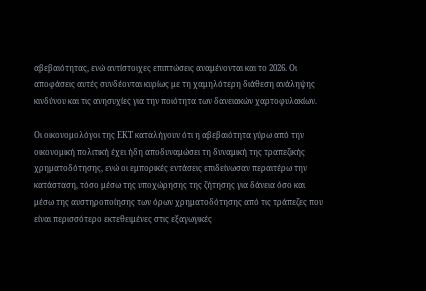αβεβαιότητας, ενώ αντίστοιχες επιπτώσεις αναμένονται και το 2026. Οι αποφάσεις αυτές συνδέονται κυρίως με τη χαμηλότερη διάθεση ανάληψης κινδύνου και τις ανησυχίες για την ποιότητα των δανειακών χαρτοφυλακίων.

Οι οικονομολόγοι της ΕΚΤ καταλήγουν ότι η αβεβαιότητα γύρω από την οικονομική πολιτική έχει ήδη αποδυναμώσει τη δυναμική της τραπεζικής χρηματοδότησης, ενώ οι εμπορικές εντάσεις επιδείνωσαν περαιτέρω την κατάσταση, τόσο μέσω της υποχώρησης της ζήτησης για δάνεια όσο και μέσω της αυστηροποίησης των όρων χρηματοδότησης από τις τράπεζες που είναι περισσότερο εκτεθειμένες στις εξαγωγικές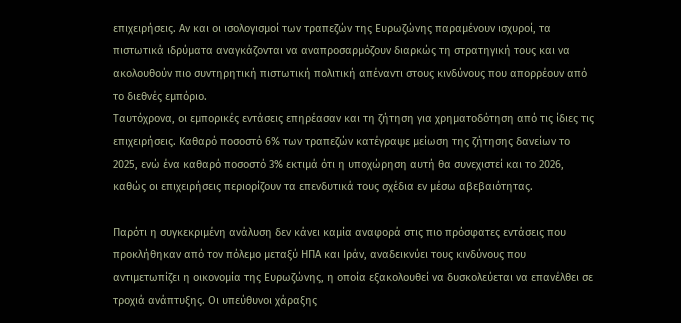επιχειρήσεις. Αν και οι ισολογισμοί των τραπεζών της Ευρωζώνης παραμένουν ισχυροί, τα πιστωτικά ιδρύματα αναγκάζονται να αναπροσαρμόζουν διαρκώς τη στρατηγική τους και να ακολουθούν πιο συντηρητική πιστωτική πολιτική απέναντι στους κινδύνους που απορρέουν από το διεθνές εμπόριο.
Ταυτόχρονα, οι εμπορικές εντάσεις επηρέασαν και τη ζήτηση για χρηματοδότηση από τις ίδιες τις επιχειρήσεις. Καθαρό ποσοστό 6% των τραπεζών κατέγραψε μείωση της ζήτησης δανείων το 2025, ενώ ένα καθαρό ποσοστό 3% εκτιμά ότι η υποχώρηση αυτή θα συνεχιστεί και το 2026, καθώς οι επιχειρήσεις περιορίζουν τα επενδυτικά τους σχέδια εν μέσω αβεβαιότητας.

Παρότι η συγκεκριμένη ανάλυση δεν κάνει καμία αναφορά στις πιο πρόσφατες εντάσεις που προκλήθηκαν από τον πόλεμο μεταξύ ΗΠΑ και Ιράν, αναδεικνύει τους κινδύνους που αντιμετωπίζει η οικονομία της Ευρωζώνης, η οποία εξακολουθεί να δυσκολεύεται να επανέλθει σε τροχιά ανάπτυξης. Οι υπεύθυνοι χάραξης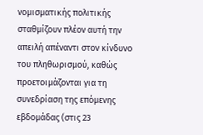νομισματικής πολιτικής σταθμίζουν πλέον αυτή την απειλή απέναντι στον κίνδυνο του πληθωρισμού, καθώς προετοιμάζονται για τη συνεδρίαση της επόμενης εβδομάδας (στις 23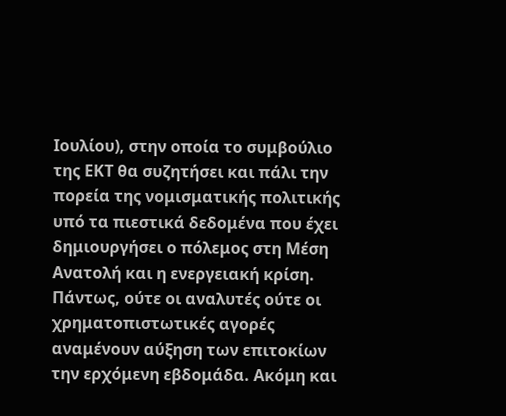Ιουλίου), στην οποία το συμβούλιο της ΕΚΤ θα συζητήσει και πάλι την πορεία της νομισματικής πολιτικής υπό τα πιεστικά δεδομένα που έχει δημιουργήσει ο πόλεμος στη Μέση Ανατολή και η ενεργειακή κρίση.
Πάντως, ούτε οι αναλυτές ούτε οι χρηματοπιστωτικές αγορές αναμένουν αύξηση των επιτοκίων την ερχόμενη εβδομάδα. Aκόμη και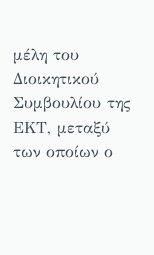μέλη του Διοικητικού Συμβουλίου της ΕΚΤ, μεταξύ των οποίων ο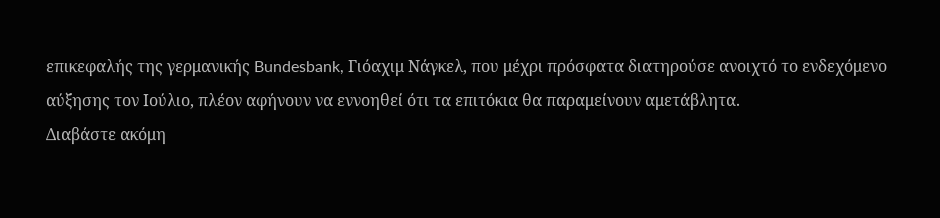επικεφαλής της γερμανικής Bundesbank, Γιόαχιμ Νάγκελ, που μέχρι πρόσφατα διατηρούσε ανοιχτό το ενδεχόμενο αύξησης τον Ιούλιο, πλέον αφήνουν να εννοηθεί ότι τα επιτόκια θα παραμείνουν αμετάβλητα.
Διαβάστε ακόμη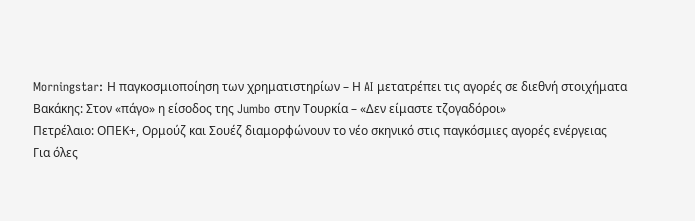Morningstar: Η παγκοσμιοποίηση των χρηματιστηρίων – Η AI μετατρέπει τις αγορές σε διεθνή στοιχήματα
Βακάκης: Στον «πάγο» η είσοδος της Jumbo στην Τουρκία – «Δεν είμαστε τζογαδόροι»
Πετρέλαιο: ΟΠΕΚ+, Ορμούζ και Σουέζ διαμορφώνουν το νέο σκηνικό στις παγκόσμιες αγορές ενέργειας
Για όλες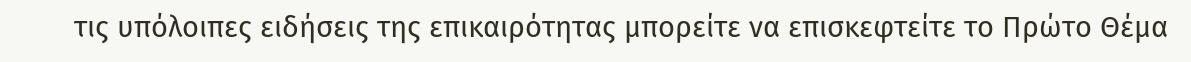τις υπόλοιπες ειδήσεις της επικαιρότητας μπορείτε να επισκεφτείτε το Πρώτο Θέμα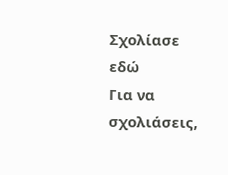Σχολίασε εδώ
Για να σχολιάσεις,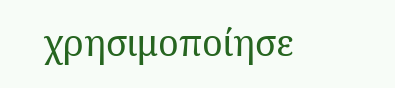χρησιμοποίησε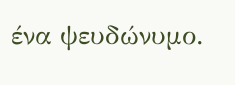ένα ψευδώνυμο.